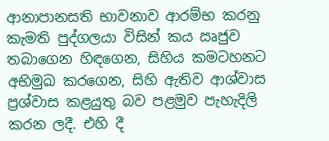ආනාපානසති භාවනාව ආරම්භ කරනු කැමති පුද්ගලයා විසින් කය ඍජුව තබාගෙන හිඳගෙන, සිහිය කමටහනට අභිමුඛ කරගෙන, සිහි ඇතිව ආශ්වාස ප්‍රශ්වාස කළයුතු බව පළමුව පැහැදිලි කරන ලදී. එහි දී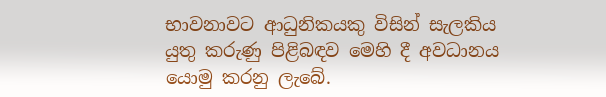භාවනාවට ආධුනිකයකු විසින් සැලකිය යුතු කරුණු පිළිබඳව මෙහි දී අවධානය යොමු කරනු ලැබේ.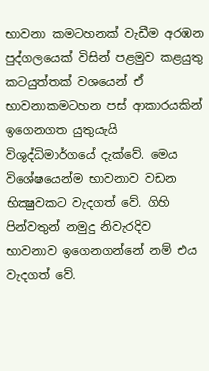භාවනා කමටහනක් වැඩීම අරඹන පුද්ගලයෙක් විසින් පළමුව කළයුතු කටයුත්තක් වශයෙන් ඒ භාවනාකමටහන පස් ආකාරයකින් ඉගෙනගත යුතුයැයි විශුද්ධිමාර්ගයේ දැක්වේ. මෙය විශේෂයෙන්ම භාවනාව වඩන භික්‍ෂුවකට වැදගත් වේ. ගිහි පින්වතුන් නමුදු නිවැරදිව භාවනාව ඉගෙනගන්නේ නම් එය වැදගත් වේ.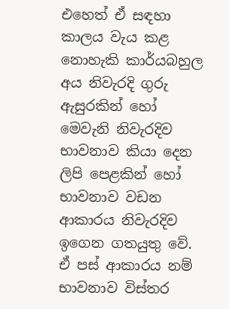එහෙත් ඒ සඳහා කාලය වැය කළ නොහැකි කාර්යබහුල අය නිවැරදි ගුරු ඇසුරකින් හෝ මෙවැනි නිවැරදිව භාවනාව කියා දෙන ලිපි පෙළකින් හෝ භාවනාව වඩන ආකාරය නිවැරදිව ඉගෙන ගතයුතු වේ. ඒ පස් ආකාරය නම් භාවනාව විස්තර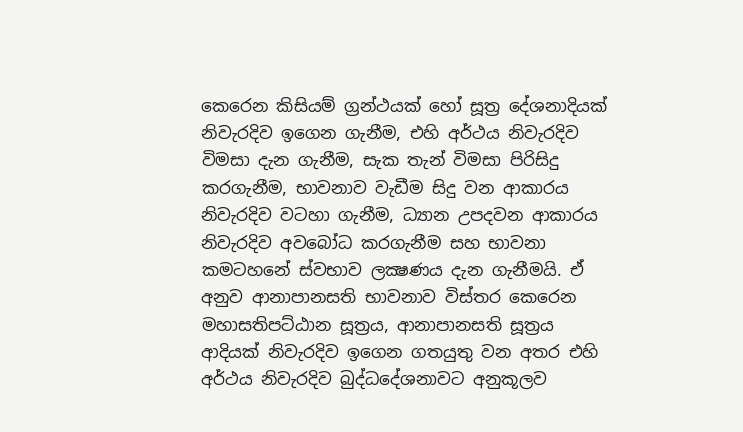කෙරෙන කිසියම් ග්‍රන්ථයක් හෝ සූත්‍ර දේශනාදියක් නිවැරදිව ඉගෙන ගැනීම, එහි අර්ථය නිවැරදිව විමසා දැන ගැනීම, සැක තැන් විමසා පිරිසිදු කරගැනීම, භාවනාව වැඩීම සිදු වන ආකාරය නිවැරදිව වටහා ගැනීම, ධ්‍යාන උපදවන ආකාරය නිවැරදිව අවබෝධ කරගැනීම සහ භාවනා කමටහනේ ස්වභාව ලක්‍ෂණය දැන ගැනීමයි. ඒ අනුව ආනාපානසති භාවනාව විස්තර කෙරෙන මහාසතිපට්ඨාන සූත්‍රය, ආනාපානසති සූත්‍රය ආදියක් නිවැරදිව ඉගෙන ගතයුතු වන අතර එහි අර්ථය නිවැරදිව බුද්ධදේශනාවට අනුකූලව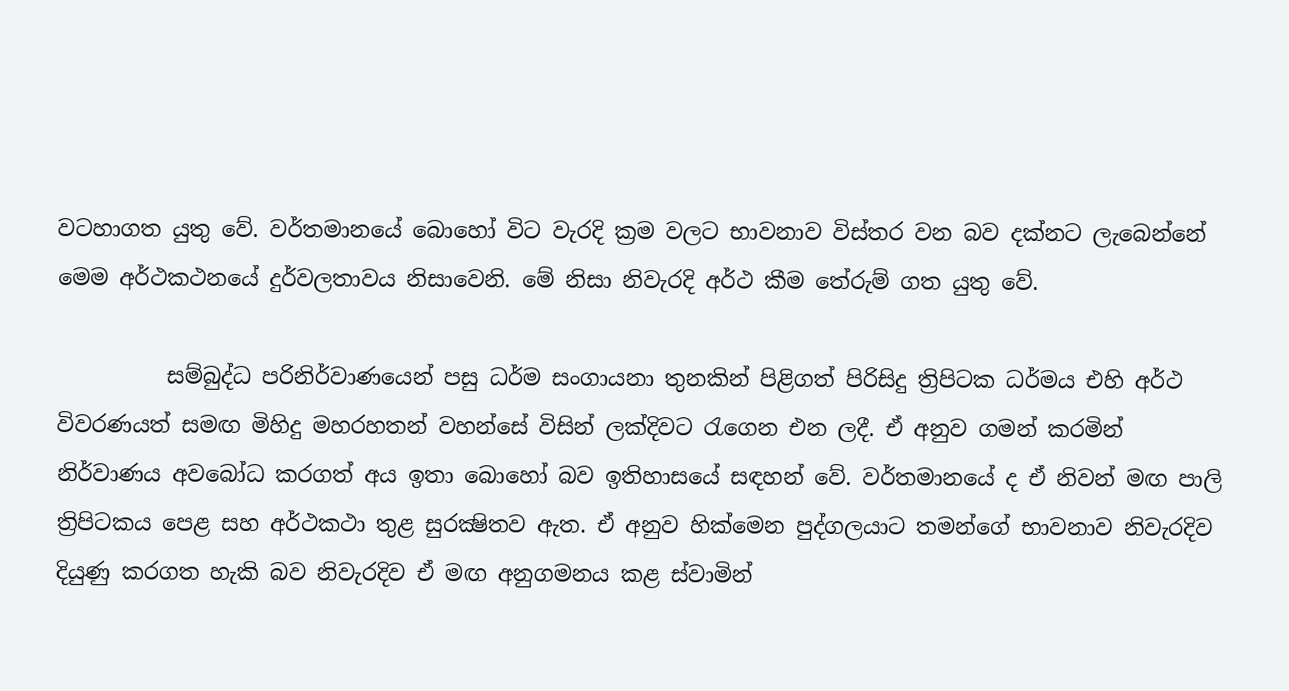වටහාගත යුතු වේ. වර්තමානයේ බොහෝ විට වැරදි ක්‍රම වලට භාවනාව විස්තර වන බව දක්නට ලැබෙන්නේ මෙම අර්ථකථනයේ දුර්වලතාවය නිසාවෙනි. මේ නිසා නිවැරදි අර්ථ කීම තේරුම් ගත යුතු වේ.

          සම්බුද්ධ පරිනිර්වාණයෙන් පසු ධර්ම සංගායනා තුනකින් පිළිගත් පිරිසිදු ත්‍රිපිටක ධර්මය එහි අර්ථ විවරණයත් සමඟ මිහිදු මහරහතන් වහන්සේ විසින් ලක්දිවට රැගෙන එන ලදී. ඒ අනුව ගමන් කරමින් නිර්වාණය අවබෝධ කරගත් අය ඉතා බොහෝ බව ඉතිහාසයේ සඳහන් වේ. වර්තමානයේ ද ඒ නිවන් මඟ පාලි ත්‍රිපිටකය පෙළ සහ අර්ථකථා තුළ සුරක්‍ෂිතව ඇත. ඒ අනුව හික්මෙන පුද්ගලයාට තමන්ගේ භාවනාව නිවැරදිව දියුණු කරගත හැකි බව නිවැරදිව ඒ මඟ අනුගමනය කළ ස්වාමින්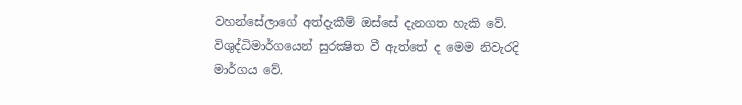වහන්සේලාගේ අත්දැකීම් ඔස්සේ දැනගත හැකි වේ. විශුද්ධිමාර්ගයෙන් සුරක්‍ෂිත වී ඇත්තේ ද මෙම නිවැරදි මාර්ගය වේ.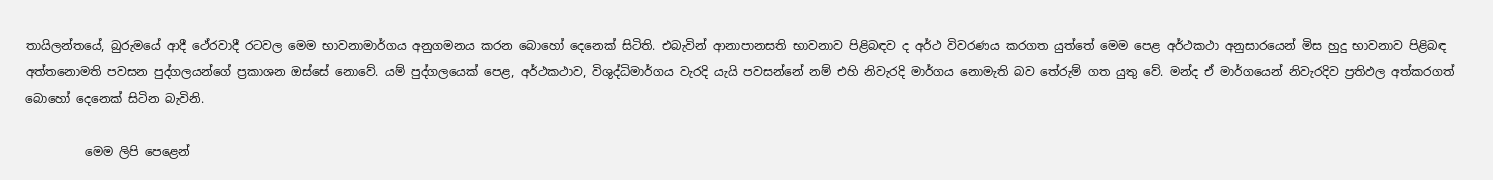තායිලන්තයේ, බුරුමයේ ආදී ථේරවාදී රටවල මෙම භාවනාමාර්ගය අනුගමනය කරන බොහෝ දෙනෙක් සිටිති. එබැවින් ආනාපානසති භාවනාව පිළිබඳව ද අර්ථ විවරණය කරගත යුත්තේ මෙම පෙළ අර්ථකථා අනුසාරයෙන් මිස හුදු භාවනාව පිළිබඳ අත්තනොමති පවසන පුද්ගලයන්ගේ ප්‍රකාශන ඔස්සේ නොවේ. යම් පුද්ගලයෙක් පෙළ, අර්ථකථාව, විශුද්ධිමාර්ගය වැරදි යැයි පවසන්නේ නම් එහි නිවැරදි මාර්ගය නොමැති බව තේරුම් ගත යුතු වේ. මන්ද ඒ මාර්ගයෙන් නිවැරදිව ප්‍රතිඵල අත්කරගත් බොහෝ දෙනෙක් සිටින බැවිනි.

          මෙම ලිපි පෙළෙන්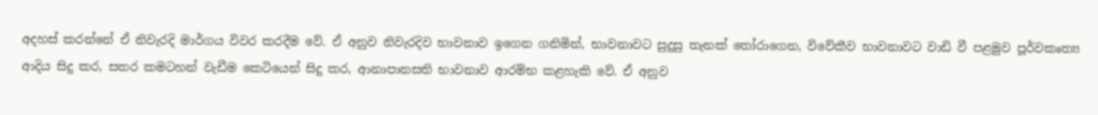අදහස් කරන්නේ ඒ නිවැරදි මාර්ගය විවර කරදීම වේ. ඒ අනුව නිවැරදිව භාවනාව ඉගෙන ගනිමින්, භාවනාවට සුදුසු තැනක් තෝරාගෙන, විවේකීව භාවනාවට වාඩි වී පළමුව පූර්වකෘත්‍ය ආදිය සිදු කර, සතර කමටහන් වැඩීම කෙටියෙන් සිදු කර, ආනාපානසති භාවනාව ආරම්භ කළහැකි වේ. ඒ අනුව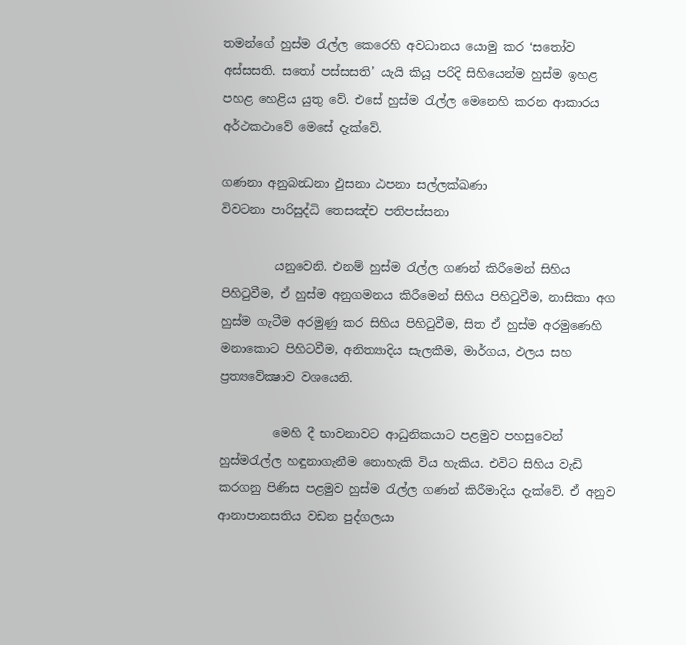තමන්ගේ හුස්ම රැල්ල කෙරෙහි අවධානය යොමු කර ‘සතෝව අස්සසති. සතෝ පස්සසති’ යැයි කියූ පරිදි සිහියෙන්ම හුස්ම ඉහළ පහළ හෙළිය යුතු වේ. එසේ හුස්ම රැල්ල මෙනෙහි කරන ආකාරය අර්ථකථාවේ මෙසේ දැක්වේ.

ගණනා අනුබන්‍ධනා ඵුසනා ඨපනා සල්ලක්‍ඛණා
විවටනා පාරිසුද්ධි තෙසඤ්ච පතිපස්සනා

         යනුවෙනි. එනම් හුස්ම රැල්ල ගණන් කිරීමෙන් සිහිය පිහිටුවීම, ඒ හුස්ම අනුගමනය කිරීමෙන් සිහිය පිහිටුවීම, නාසිකා අග හුස්ම ගැටීම අරමුණු කර සිහිය පිහිටුවීම, සිත ඒ හුස්ම අරමුණෙහි මනාකොට පිහිටවීම, අනිත්‍යාදිය සැලකීම, මාර්ගය, ඵලය සහ ප්‍රත්‍යවේක්‍ෂාව වශයෙනි.

         මෙහි දී භාවනාවට ආධුනිකයාට පළමුව පහසුවෙන් හුස්මරැල්ල හඳුනාගැනීම නොහැකි විය හැකිය. එවිට සිහිය වැඩි කරගනු පිණිස පළමුව හුස්ම රැල්ල ගණන් කිරීමාදිය දැක්වේ. ඒ අනුව ආනාපානසතිය වඩන පුද්ගලයා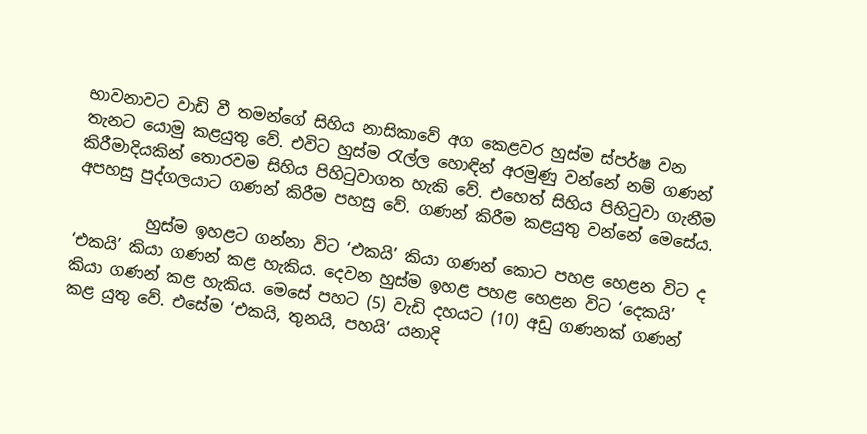භාවනාවට වාඩි වී තමන්ගේ සිහිය නාසිකාවේ අග කෙළවර හුස්ම ස්පර්ෂ වන තැනට යොමු කළයුතු වේ. එවිට හුස්ම රැල්ල හොඳින් අරමුණු වන්නේ නම් ගණන් කිරීමාදියකින් තොරවම සිහිය පිහිටුවාගත හැකි වේ. එහෙත් සිහිය පිහිටුවා ගැනීම අපහසු පුද්ගලයාට ගණන් කිරීම පහසු වේ. ගණන් කිරීම කළයුතු වන්නේ මෙසේය.

         හුස්ම ඉහළට ගන්නා විට ‘එකයි’ කියා ගණන් කොට පහළ හෙළන විට ද ‘එකයි’ කියා ගණන් කළ හැකිය. දෙවන හුස්ම ඉහළ පහළ හෙළන විට ‘දෙකයි’ කියා ගණන් කළ හැකිය. මෙසේ පහට (5) වැඩි දහයට (10) අඩු ගණනක් ගණන් කළ යුතු වේ. එසේම ‘එකයි, තුනයි, පහයි’ යනාදි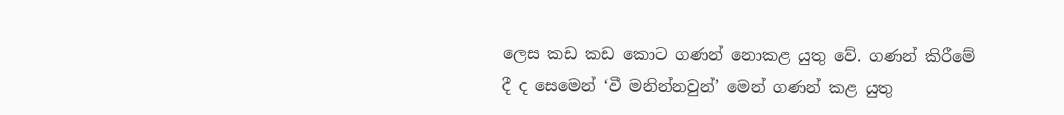ලෙස කඩ කඩ කොට ගණන් නොකළ යුතු වේ. ගණන් කිරීමේ දී ද සෙමෙන් ‘වී මනින්නවුන්’ මෙන් ගණන් කළ යුතු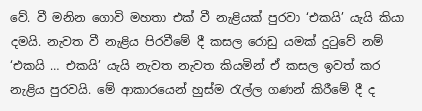වේ. වී මනින ගොවි මහතා එක් වී නැළියක් පුරවා ‘එකයි’ යැයි කියා දමයි. නැවත වී නැළිය පිරවීමේ දී කසල රොඩු යමක් දුටුවේ නම් ‘එකයි … එකයි’ යැයි නැවත නැවත කියමින් ඒ කසල ඉවත් කර නැළිය පුරවයි. මේ ආකාරයෙන් හුස්ම රැල්ල ගණන් කිරීමේ දී ද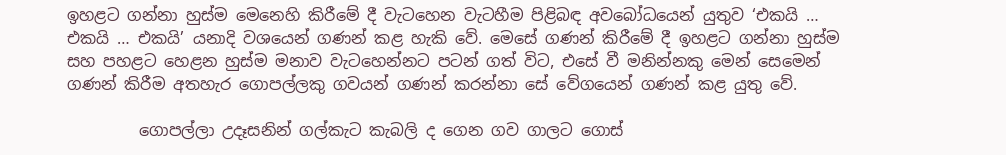ඉහළට ගන්නා හුස්ම මෙනෙහි කිරීමේ දී වැටහෙන වැටහීම පිළිබඳ අවබෝධයෙන් යුතුව ‘එකයි … එකයි … එකයි’ යනාදි වශයෙන් ගණන් කළ හැකි වේ. මෙසේ ගණන් කිරීමේ දී ඉහළට ගන්නා හුස්ම සහ පහළට හෙළන හුස්ම මනාව වැටහෙන්නට පටන් ගත් විට, එසේ වී මනින්නකු මෙන් සෙමෙන් ගණන් කිරීම අතහැර ගොපල්ලකු ගවයන් ගණන් කරන්නා සේ වේගයෙන් ගණන් කළ යුතු වේ.

         ගොපල්ලා උදෑසනින් ගල්කැට කැබලි ද ගෙන ගව ගාලට ගොස්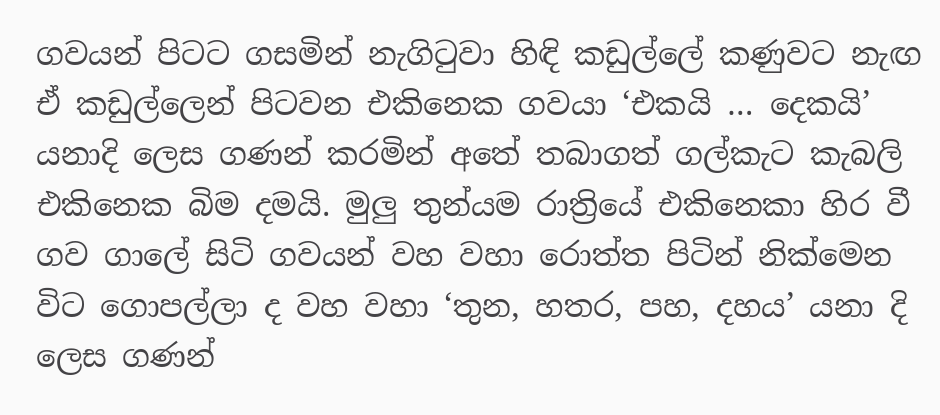ගවයන් පිටට ගසමින් නැගිටුවා හිඳි කඩුල්ලේ කණුවට නැඟ ඒ කඩුල්ලෙන් පිටවන එකිනෙක ගවයා ‘එකයි … දෙකයි’ යනාදි ලෙස ගණන් කරමින් අතේ තබාගත් ගල්කැට කැබලි එකිනෙක බිම දමයි. මුලු තුන්යම රාත්‍රියේ එකිනෙකා හිර වී ගව ගාලේ සිටි ගවයන් වහ වහා රොත්ත පිටින් නික්මෙන විට ගොපල්ලා ද වහ වහා ‘තුන, හතර, පහ, දහය’ යනා දි ලෙස ගණන්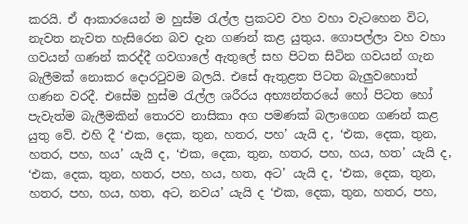කරයි. ඒ ආකාරයෙන් ම හුස්ම රැල්ල ප්‍රකටව වහ වහා වැටහෙන විට, නැවත නැවත හැසිරෙන බව දැන ගණන් කළ යුතුය. ගොපල්ලා වහ වහා ගවයන් ගණන් කරද්දී ගවගාලේ ඇතුලේ සහ පිටත සිටින ගවයන් ගැන බැලීමක් නොකර දොරටුවම බලයි. එසේ ඇතුළත පිටත බැලුවහොත් ගණන වරදී. එසේම හුස්ම රැල්ල ශරීරය අභ්‍යන්තරයේ හෝ පිටත හෝ පැවැත්ම බැලීමකින් තොරව නාසිකා අග පමණක් බලාගෙන ගණන් කළ යුතු වේ. එහි දී ‘එක, දෙක, තුන, හතර, පහ’ යැයි ද, ‘එක, දෙක, තුන, හතර, පහ, හය’ යැයි ද, ‘එක, දෙක, තුන, හතර, පහ, හය, හත’ යැයි ද, ‘එක, දෙක, තුන, හතර, පහ, හය, හත, අට’ යැයි ද, ‘එක, දෙක, තුන, හතර, පහ, හය, හත, අට, නවය’ යැයි ද ‘එක, දෙක, තුන, හතර, පහ,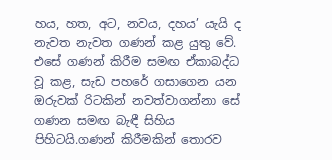හය, හත, අට, නවය, දහය’ යැයි ද නැවත නැවත ගණන් කළ යුතු වේ. එසේ ගණන් කිරීම සමඟ ඒකාබද්ධ වූ කළ, සැඩ පහරේ ගසාගෙන යන ඔරුවක් රිටකින් නවත්වාගන්නා සේ ගණන සමඟ බැඳී සිහිය පිහිටයි.ගණන් කිරීමකින් තොරව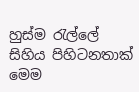හුස්ම රැල්ලේ සිහිය පිහිටනතාක් මෙම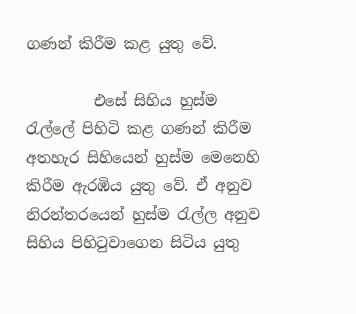ගණන් කිරීම කළ යුතු වේ.

         එසේ සිහිය හුස්ම රැල්ලේ පිහිටි කළ ගණන් කිරීම අතහැර සිහියෙන් හුස්ම මෙනෙහි කිරීම ඇරඹිය යුතු වේ. ඒ අනුව නිරන්තරයෙන් හුස්ම රැල්ල අනුව සිහිය පිහිටුවාගෙන සිටිය යුතු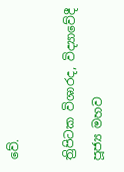වේ.

ත්‍රිපිටක විශාරද, විද්‍යාවේදී
පූජ්‍ය මහව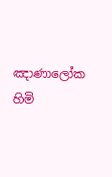ඤාණාලෝක හිමි